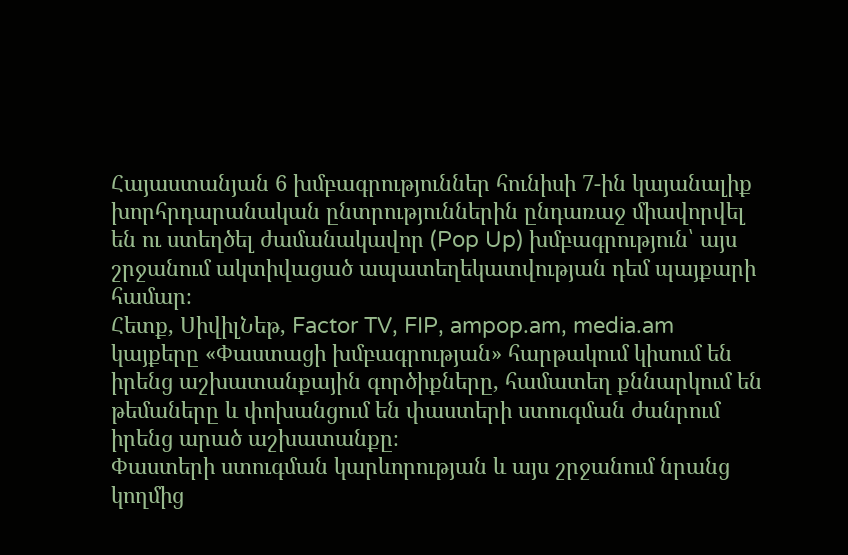Հայաստանյան 6 խմբագրություններ հունիսի 7-ին կայանալիք խորհրդարանական ընտրություններին ընդառաջ միավորվել են ու ստեղծել ժամանակավոր (Pop Up) խմբագրություն՝ այս շրջանում ակտիվացած ապատեղեկատվության դեմ պայքարի համար։
Հետք, ՍիվիլՆեթ, Factor TV, FIP, ampop.am, media.am կայքերը «Փաստացի խմբագրության» հարթակում կիսում են իրենց աշխատանքային գործիքները, համատեղ քննարկում են թեմաները և փոխանցում են փաստերի ստուգման ժանրում իրենց արած աշխատանքը։
Փաստերի ստուգման կարևորության և այս շրջանում նրանց կողմից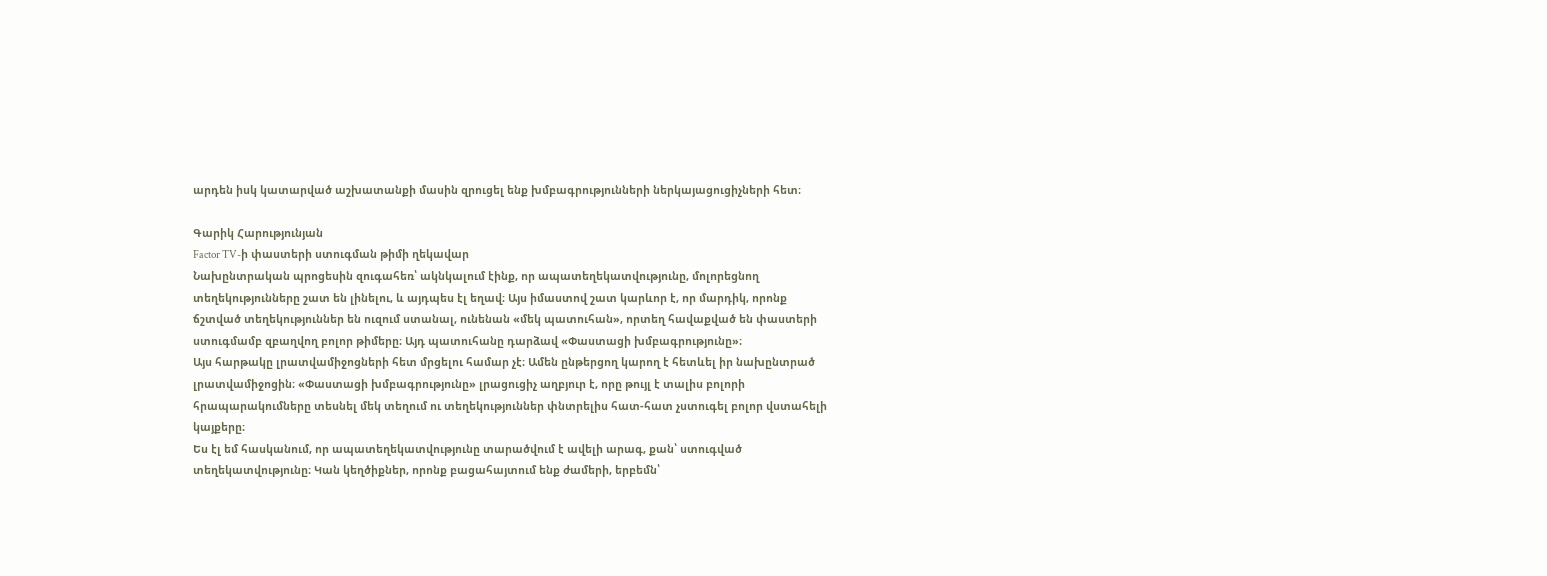արդեն իսկ կատարված աշխատանքի մասին զրուցել ենք խմբագրությունների ներկայացուցիչների հետ։

Գարիկ Հարությունյան
Factor TV-ի փաստերի ստուգման թիմի ղեկավար
Նախընտրական պրոցեսին զուգահեռ՝ ակնկալում էինք, որ ապատեղեկատվությունը, մոլորեցնող տեղեկությունները շատ են լինելու, և այդպես էլ եղավ։ Այս իմաստով շատ կարևոր է, որ մարդիկ, որոնք ճշտված տեղեկություններ են ուզում ստանալ, ունենան «մեկ պատուհան», որտեղ հավաքված են փաստերի ստուգմամբ զբաղվող բոլոր թիմերը։ Այդ պատուհանը դարձավ «Փաստացի խմբագրությունը»։
Այս հարթակը լրատվամիջոցների հետ մրցելու համար չէ։ Ամեն ընթերցող կարող է հետևել իր նախընտրած լրատվամիջոցին։ «Փաստացի խմբագրությունը» լրացուցիչ աղբյուր է, որը թույլ է տալիս բոլորի հրապարակումները տեսնել մեկ տեղում ու տեղեկություններ փնտրելիս հատ-հատ չստուգել բոլոր վստահելի կայքերը։
Ես էլ եմ հասկանում, որ ապատեղեկատվությունը տարածվում է ավելի արագ, քան՝ ստուգված տեղեկատվությունը։ Կան կեղծիքներ, որոնք բացահայտում ենք ժամերի, երբեմն՝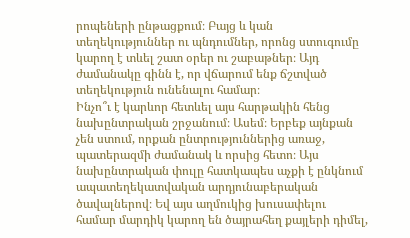րոպեների ընթացքում։ Բայց և կան տեղեկություններ ու պնդումներ, որոնց ստուգումը կարող է տևել շատ օրեր ու շաբաթներ։ Այդ ժամանակը գինն է, որ վճարում ենք ճշտված տեղեկություն ունենալու համար։
Ինչո՞ւ է կարևոր հետևել այս հարթակին հենց նախընտրական շրջանում։ Ասեմ։ Երբեք այնքան չեն ստում, որքան ընտրություններից առաջ, պատերազմի ժամանակ և որսից հետո։ Այս նախընտրական փուլը հատկապես աչքի է ընկնում ապատեղեկատվական արդյունաբերական ծավալներով։ Եվ այս աղմուկից խուսափելու համար մարդիկ կարող են ծայրահեղ քայլերի դիմել,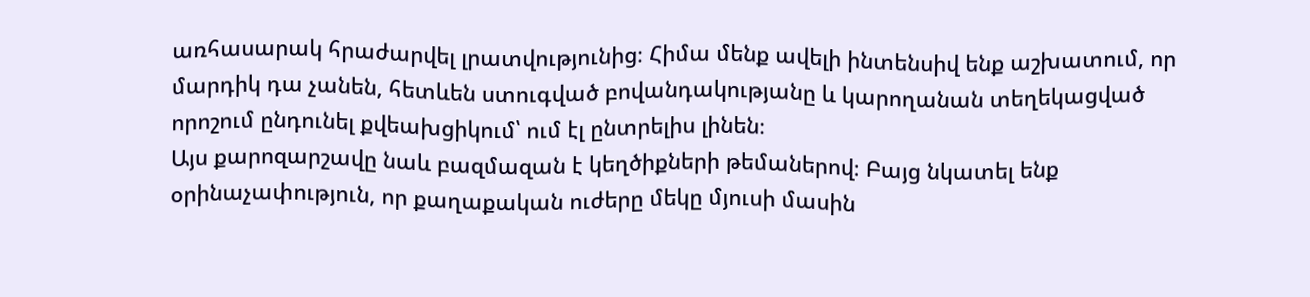առհասարակ հրաժարվել լրատվությունից։ Հիմա մենք ավելի ինտենսիվ ենք աշխատում, որ մարդիկ դա չանեն, հետևեն ստուգված բովանդակությանը և կարողանան տեղեկացված որոշում ընդունել քվեախցիկում՝ ում էլ ընտրելիս լինեն։
Այս քարոզարշավը նաև բազմազան է կեղծիքների թեմաներով։ Բայց նկատել ենք օրինաչափություն, որ քաղաքական ուժերը մեկը մյուսի մասին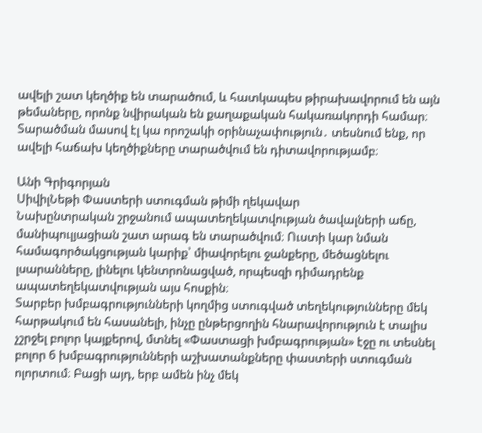ավելի շատ կեղծիք են տարածում, և հատկապես թիրախավորում են այն թեմաները, որոնք նվիրական են քաղաքական հակառակորդի համար։ Տարածման մասով էլ կա որոշակի օրինաչափություն․ տեսնում ենք, որ ավելի հաճախ կեղծիքները տարածվում են դիտավորությամբ։

Անի Գրիգորյան
ՍիվիլՆեթի Փաստերի ստուգման թիմի ղեկավար
Նախընտրական շրջանում ապատեղեկատվության ծավալների աճը, մանիպուլյացիան շատ արագ են տարածվում։ Ուստի կար նման համագործակցության կարիք՝ միավորելու ջանքերը, մեծացնելու լսարանները, լինելու կենտրոնացված, որպեսզի դիմադրենք ապատեղեկատվության այս հոսքին։
Տարբեր խմբագրությունների կողմից ստուգված տեղեկությունները մեկ հարթակում են հասանելի, ինչը ընթերցողին հնարավորություն է տալիս չշրջել բոլոր կայքերով, մտնել «Փաստացի խմբագրության» էջը ու տեսնել բոլոր 6 խմբագրությունների աշխատանքները փաստերի ստուգման ոլորտում։ Բացի այդ, երբ ամեն ինչ մեկ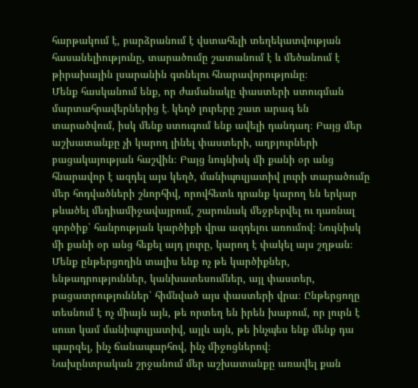հարթակում է, բարձրանում է վստահելի տեղեկատվության հասանելիությունը, տարածումը շատանում է և մեծանում է թիրախային լսարանին գտնելու հնարավորությունը։
Մենք հասկանում ենք, որ ժամանակը փաստերի ստուգման մարտահրավերներից է․ կեղծ լուրերը շատ արագ են տարածվում, իսկ մենք ստուգում ենք ավելի դանդաղ։ Բայց մեր աշխատանքը չի կարող լինել փաստերի, աղբյուրների բացակայության հաշվին։ Բայց նույնիսկ մի քանի օր անց հնարավոր է ազդել այս կեղծ, մանիպուլյատիվ լուրի տարածումը մեր հոդվածների շնորհիվ, որովհետև դրանք կարող են երկար թևածել մեդիամիջավայրում, շարունակ մեջբերվել ու դառնալ գործիք՝ հանրության կարծիքի վրա ազդելու առումով։ Նույնիսկ մի քանի օր անց հեքել այդ լուրը, կարող է փակել այս շղթան։
Մենք ընթերցողին տալիս ենք ոչ թե կարծիքներ, ենթադրություններ, կանխատեսումներ, այլ փաստեր, բացատրություններ՝ հիմնված այս փաստերի վրա։ Ընթերցողը տեսնում է ոչ միայն այն, թե որտեղ են իրեն խաբում, որ լուրն է սուտ կամ մանիպուլյատիվ, այլև այն, թե ինչպես ենք մենք դա պարզել, ինչ ճանապարհով, ինչ միջոցներով։
Նախընտրական շրջանում մեր աշխատանքը առավել քան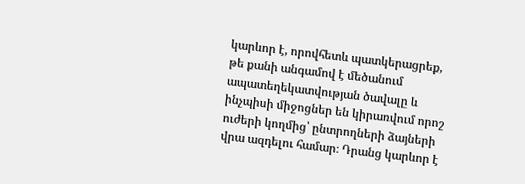կարևոր է, որովհետև պատկերացրեք, թե քանի անգամով է մեծանում ապատեղեկատվության ծավալը և ինչպիսի միջոցներ են կիրառվում որոշ ուժերի կողմից՝ ընտրողների ձայների վրա ազդելու համար։ Դրանց կարևոր է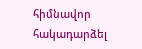հիմնավոր հակադարձել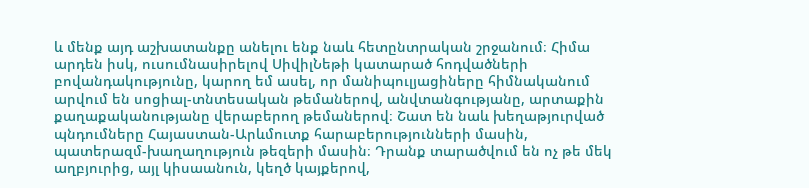և մենք այդ աշխատանքը անելու ենք նաև հետընտրական շրջանում։ Հիմա արդեն իսկ, ուսումնասիրելով ՍիվիլՆեթի կատարած հոդվածների բովանդակությունը, կարող եմ ասել, որ մանիպուլյացիները հիմնականում արվում են սոցիալ-տնտեսական թեմաներով, անվտանգությանը, արտաքին քաղաքականությանը վերաբերող թեմաներով։ Շատ են նաև խեղաթյուրված պնդումները Հայաստան-Արևմուտք հարաբերությունների մասին, պատերազմ-խաղաղություն թեզերի մասին։ Դրանք տարածվում են ոչ թե մեկ աղբյուրից, այլ կիսաանուն, կեղծ կայքերով,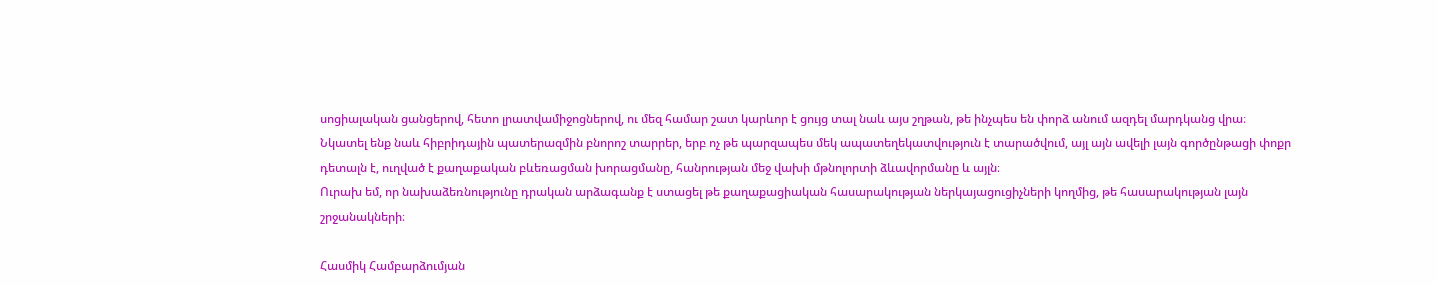սոցիալական ցանցերով, հետո լրատվամիջոցներով, ու մեզ համար շատ կարևոր է ցույց տալ նաև այս շղթան, թե ինչպես են փորձ անում ազդել մարդկանց վրա։
Նկատել ենք նաև հիբրիդային պատերազմին բնորոշ տարրեր, երբ ոչ թե պարզապես մեկ ապատեղեկատվություն է տարածվում, այլ այն ավելի լայն գործընթացի փոքր դետալն է, ուղված է քաղաքական բևեռացման խորացմանը, հանրության մեջ վախի մթնոլորտի ձևավորմանը և այլն։
Ուրախ եմ, որ նախաձեռնությունը դրական արձագանք է ստացել թե քաղաքացիական հասարակության ներկայացուցիչների կողմից, թե հասարակության լայն շրջանակների։

Հասմիկ Համբարձումյան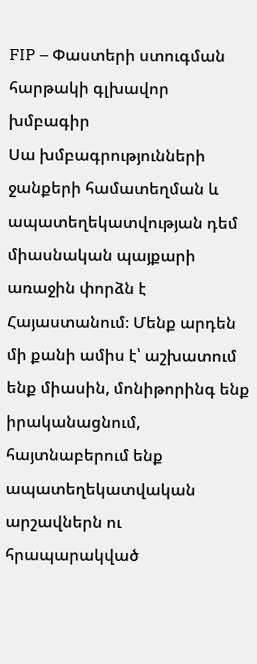FIP – Փաստերի ստուգման հարթակի գլխավոր խմբագիր
Սա խմբագրությունների ջանքերի համատեղման և ապատեղեկատվության դեմ միասնական պայքարի առաջին փորձն է Հայաստանում։ Մենք արդեն մի քանի ամիս է՝ աշխատում ենք միասին, մոնիթորինգ ենք իրականացնում, հայտնաբերում ենք ապատեղեկատվական արշավներն ու հրապարակված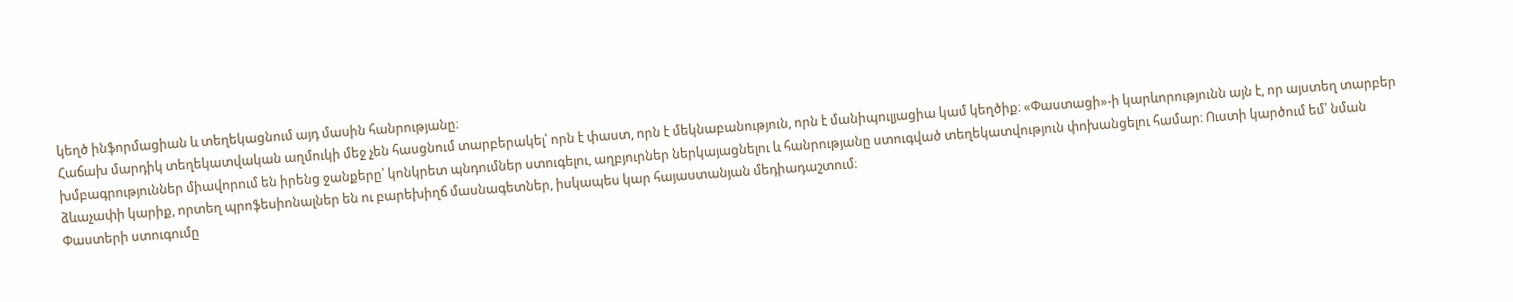կեղծ ինֆորմացիան և տեղեկացնում այդ մասին հանրությանը։
Հաճախ մարդիկ տեղեկատվական աղմուկի մեջ չեն հասցնում տարբերակել՝ որն է փաստ, որն է մեկնաբանություն, որն է մանիպուլյացիա կամ կեղծիք։ «Փաստացի»-ի կարևորությունն այն է, որ այստեղ տարբեր խմբագրություններ միավորում են իրենց ջանքերը՝ կոնկրետ պնդումներ ստուգելու, աղբյուրներ ներկայացնելու և հանրությանը ստուգված տեղեկատվություն փոխանցելու համար։ Ուստի կարծում եմ՝ նման ձևաչափի կարիք, որտեղ պրոֆեսիոնալներ են ու բարեխիղճ մասնագետներ, իսկապես կար հայաստանյան մեդիադաշտում։
Փաստերի ստուգումը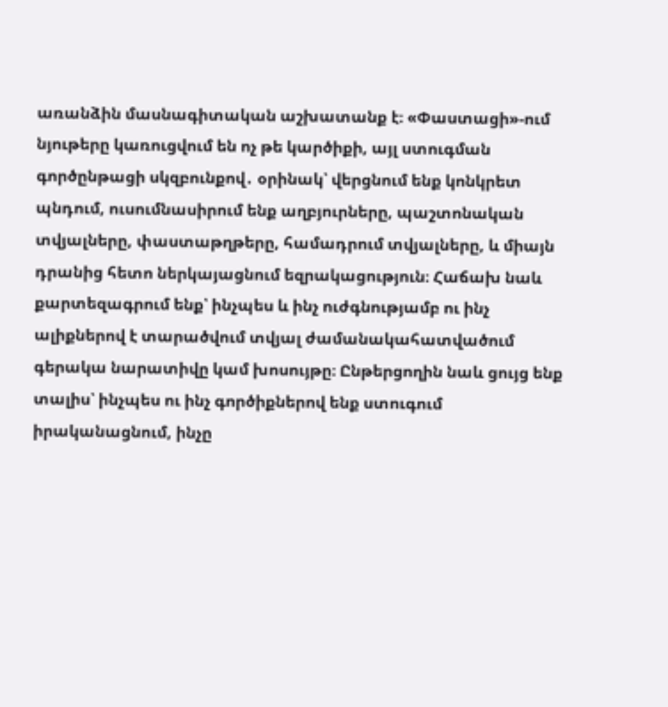առանձին մասնագիտական աշխատանք է։ «Փաստացի»-ում նյութերը կառուցվում են ոչ թե կարծիքի, այլ ստուգման գործընթացի սկզբունքով․ օրինակ՝ վերցնում ենք կոնկրետ պնդում, ուսումնասիրում ենք աղբյուրները, պաշտոնական տվյալները, փաստաթղթերը, համադրում տվյալները, և միայն դրանից հետո ներկայացնում եզրակացություն։ Հաճախ նաև քարտեզագրում ենք՝ ինչպես և ինչ ուժգնությամբ ու ինչ ալիքներով է տարածվում տվյալ ժամանակահատվածում գերակա նարատիվը կամ խոսույթը։ Ընթերցողին նաև ցույց ենք տալիս՝ ինչպես ու ինչ գործիքներով ենք ստուգում իրականացնում, ինչը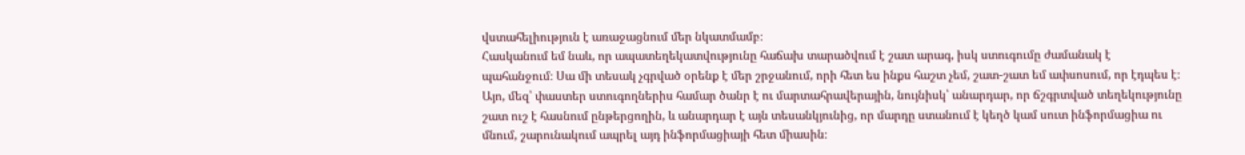վստահելիություն է առաջացնում մեր նկատմամբ։
Հասկանում եմ նաև, որ ապատեղեկատվությունը հաճախ տարածվում է շատ արագ, իսկ ստուգումը ժամանակ է պահանջում։ Սա մի տեսակ չգրված օրենք է մեր շրջանում, որի հետ ես ինքս հաշտ չեմ, շատ-շատ եմ ափսոսում, որ էդպես է։ Այո, մեզ՝ փաստեր ստուգողներիս համար ծանր է ու մարտահրավերային, նույնիսկ՝ անարդար, որ ճշգրտված տեղեկությունը շատ ուշ է հասնում ընթերցողին, և անարդար է այն տեսանկյունից, որ մարդը ստանում է կեղծ կամ սուտ ինֆորմացիա ու մնում, շարունակում ապրել այդ ինֆորմացիայի հետ միասին։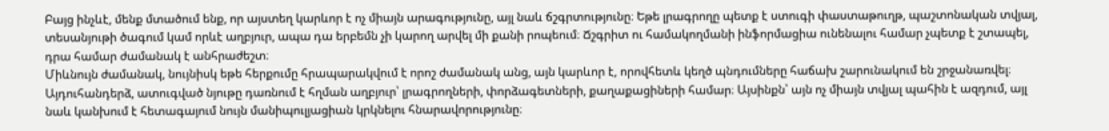Բայց ինչևէ, մենք մտածում ենք, որ այստեղ կարևոր է ոչ միայն արագությունը, այլ նաև ճշգրտությունը։ Եթե լրագրողը պետք է ստուգի փաստաթուղթ, պաշտոնական տվյալ, տեսանյութի ծագում կամ որևէ աղբյուր, ապա դա երբեմն չի կարող արվել մի քանի րոպեում։ Ճշգրիտ ու համակողմանի ինֆորմացիա ունենալու համար չպետք է շտապել, դրա համար ժամանակ է անհրաժեշտ։
Միևնույն ժամանակ, նույնիսկ եթե հերքումը հրապարակվում է որոշ ժամանակ անց, այն կարևոր է, որովհետև կեղծ պնդումները հաճախ շարունակում են շրջանառվել։ Այդուհանդերձ, ատուգված նյութը դառնում է հղման աղբյուր՝ լրագրողների, փորձագետների, քաղաքացիների համար։ Այսինքն՝ այն ոչ միայն տվյալ պահին է ազդում, այլ նաև կանխում է հետագայում նույն մանիպուլյացիան կրկնելու հնարավորությունը։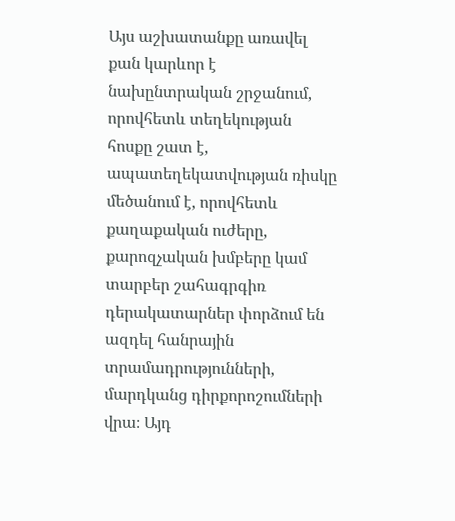Այս աշխատանքը առավել քան կարևոր է նախընտրական շրջանում, որովհետև տեղեկության հոսքը շատ է, ապատեղեկատվության ռիսկը մեծանում է, որովհետև քաղաքական ուժերը, քարոզչական խմբերը կամ տարբեր շահագրգիռ դերակատարներ փորձում են ազդել հանրային տրամադրությունների, մարդկանց դիրքորոշումների վրա։ Այդ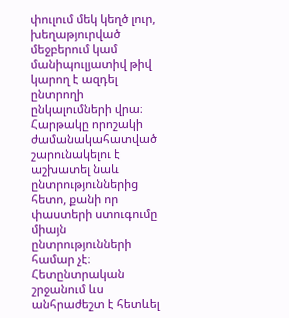փուլում մեկ կեղծ լուր, խեղաթյուրված մեջբերում կամ մանիպուլյատիվ թիվ կարող է ազդել ընտրողի ընկալումների վրա։
Հարթակը որոշակի ժամանակահատված շարունակելու է աշխատել նաև ընտրություններից հետո, քանի որ փաստերի ստուգումը միայն ընտրությունների համար չէ։ Հետընտրական շրջանում ևս անհրաժեշտ է հետևել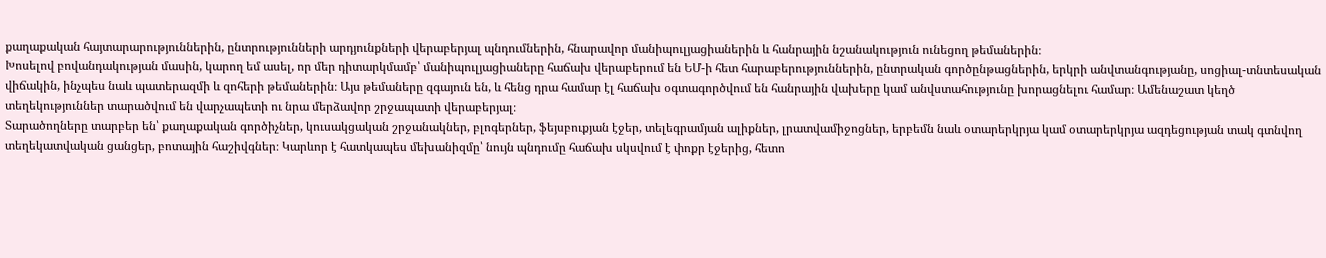քաղաքական հայտարարություններին, ընտրությունների արդյունքների վերաբերյալ պնդումներին, հնարավոր մանիպուլյացիաներին և հանրային նշանակություն ունեցող թեմաներին։
Խոսելով բովանդակության մասին, կարող եմ ասել, որ մեր դիտարկմամբ՝ մանիպուլյացիաները հաճախ վերաբերում են ԵՄ-ի հետ հարաբերություններին, ընտրական գործընթացներին, երկրի անվտանգությանը, սոցիալ-տնտեսական վիճակին, ինչպես նաև պատերազմի և զոհերի թեմաներին։ Այս թեմաները զգայուն են, և հենց դրա համար էլ հաճախ օգտագործվում են հանրային վախերը կամ անվստահությունը խորացնելու համար։ Ամենաշատ կեղծ տեղեկություններ տարածվում են վարչապետի ու նրա մերձավոր շրջապատի վերաբերյալ։
Տարածողները տարբեր են՝ քաղաքական գործիչներ, կուսակցական շրջանակներ, բլոգերներ, ֆեյսբուքյան էջեր, տելեգրամյան ալիքներ, լրատվամիջոցներ, երբեմն նաև օտարերկրյա կամ օտարերկրյա ազդեցության տակ գտնվող տեղեկատվական ցանցեր, բոտային հաշիվգներ։ Կարևոր է հատկապես մեխանիզմը՝ նույն պնդումը հաճախ սկսվում է փոքր էջերից, հետո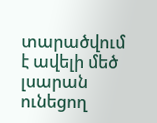տարածվում է ավելի մեծ լսարան ունեցող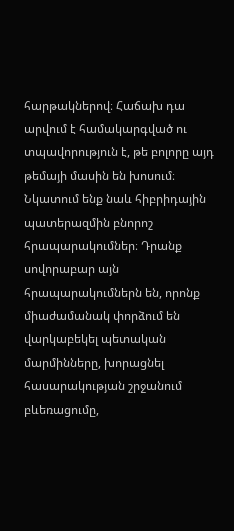հարթակներով։ Հաճախ դա արվում է համակարգված ու տպավորություն է, թե բոլորը այդ թեմայի մասին են խոսում։
Նկատում ենք նաև հիբրիդային պատերազմին բնորոշ հրապարակումներ։ Դրանք սովորաբար այն հրապարակումներն են, որոնք միաժամանակ փորձում են վարկաբեկել պետական մարմինները, խորացնել հասարակության շրջանում բևեռացումը,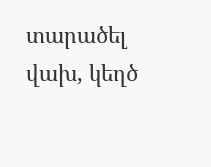տարածել վախ, կեղծ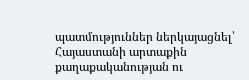պատմություններ ներկայացնել՝ Հայաստանի արտաքին քաղաքականության ու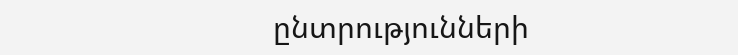ընտրությունների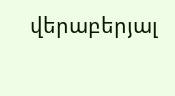վերաբերյալ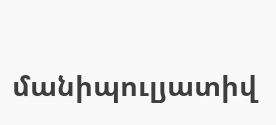մանիպուլյատիվ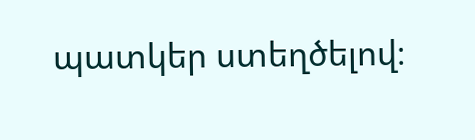պատկեր ստեղծելով։